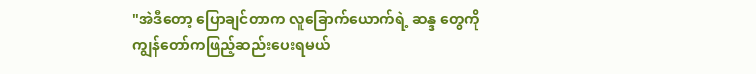"အဲဒီတော့ ပြောချင်တာက လူခြောက်ယောက်ရဲ့ ဆန္ဒ တွေကိုကျွန်တော်ကဖြည့်ဆည်းပေးရမယ်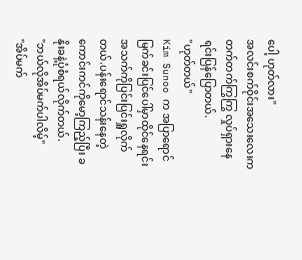ပေါ့ ဟုတ်လား"
အလင်းစက်ဝိုင်းအသေးလေးက တက်တက်ကြွကြွ လှုပ်ရှားနေရင်းပြန်ပြောတယ်.
"ဟုတ်တယ်"
Kim Sunoo က အပြာရောင်မြက်ခင်းပြင်ပေါ်မှာထိုင်နေရင်း အသက်ကိုပြင်းပြင်းရှူလိုက်တယ်.ပန်းရောင်သန်းနေတဲ့ကောင်းကင်ကိုမော့ကြည့်ပြီး ခနိုးခနဲ့ပုံစံရယ်လိုက်တယ်.
"ဘယ်လိုအိပ်မက်ပါလိမ့်"
"အိပ်မက်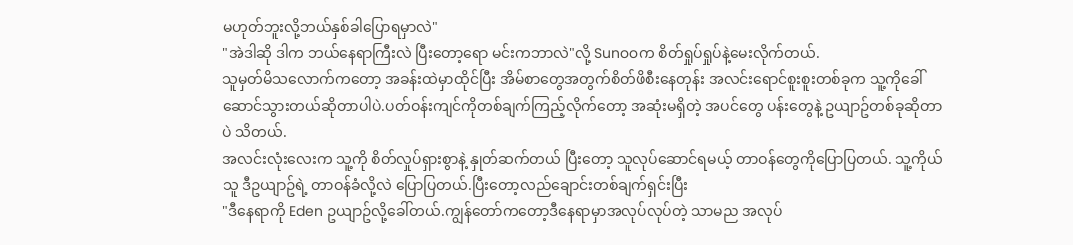မဟုတ်ဘူးလို့ဘယ်နှစ်ခါပြောရမှာလဲ"
"အဲဒါဆို ဒါက ဘယ်နေရာကြီးလဲ ပြီးတော့ရော မင်းကဘာလဲ"လို့ Sunooက စိတ်ရှုပ်ရှုပ်နဲ့မေးလိုက်တယ်.
သူမှတ်မိသလောက်ကတော့ အခန်းထဲမှာထိုင်ပြီး အိမ်စာတွေအတွက်စိတ်ဖိစီးနေတုန်း အလင်းရောင်စူးစူးတစ်ခုက သူ့ကိုခေါ်ဆောင်သွားတယ်ဆိုတာပါပဲ.ပတ်ဝန်းကျင်ကိုတစ်ချက်ကြည့်လိုက်တော့ အဆုံးမရှိတဲ့ အပင်တွေ ပန်းတွေနဲ့ ဥယျာဥ်တစ်ခုဆိုတာပဲ သိတယ်.
အလင်းလုံးလေးက သူ့ကို စိတ်လှုပ်ရှားစွာနဲ့ နှုတ်ဆက်တယ် ပြီးတော့ သူလုပ်ဆောင်ရမယ့် တာဝန်တွေကိုပြောပြတယ်. သူ့ကိုယ်သူ ဒီဥယျာဥ်ရဲ့ တာဝန်ခံလို့လဲ ပြောပြတယ်.ပြီးတော့လည်ချောင်းတစ်ချက်ရှင်းပြီး
"ဒီနေရာကို Eden ဥယျာဥ်လို့ခေါ်တယ်.ကျွန်တော်ကတော့ဒီနေရာမှာအလုပ်လုပ်တဲ့ သာမည အလုပ်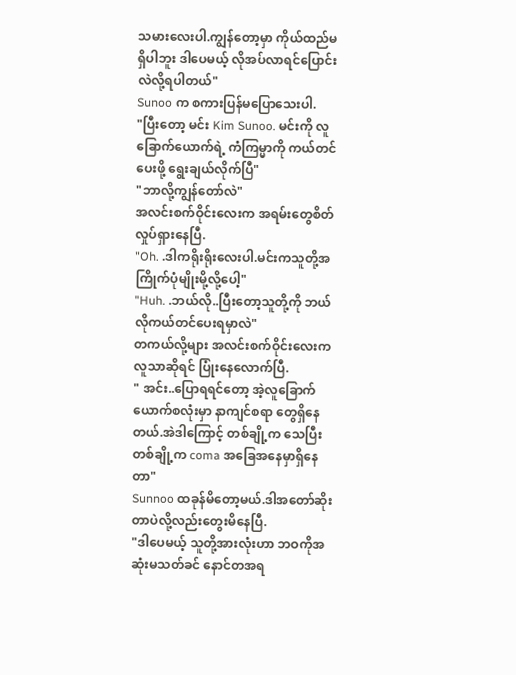သမားလေးပါ.ကျွန်တော့မှာ ကိုယ်ထည်မရှိပါဘူး ဒါပေမယ့် လိုအပ်လာရင်ပြောင်းလဲလို့ရပါတယ်"
Sunoo က စကားပြန်မပြောသေးပါ.
"ပြီးတော့ မင်း Kim Sunoo. မင်းကို လူခြောက်ယောက်ရဲ့ ကံကြမ္မာကို ကယ်တင်ပေးဖို့ ရွေးချယ်လိုက်ပြီ"
"ဘာလို့ကျွန်တော်လဲ"
အလင်းစက်ဝိုင်းလေးက အရမ်းတွေစိတ်လှုပ်ရှားနေပြီ.
"Oh. .ဒါကရိုးရိုးလေးပါ.မင်းကသူတို့အကြိုက်ပုံမျိုးမို့လို့ပေါ့"
"Huh. .ဘယ်လို..ပြီးတော့သူတို့ကို ဘယ်လိုကယ်တင်ပေးရမှာလဲ"
တကယ်လို့များ အလင်းစက်ဝိုင်းလေးက လူသာဆိုရင် ပြုံးနေလောက်ပြီ.
" အင်း..ပြောရရင်တော့ အဲ့လူခြောက်ယောက်စလုံးမှာ နာကျင်စရာ တွေရှိနေတယ်.အဲဒါကြောင့် တစ်ချို့က သေပြီးတစ်ချို့က coma အခြေအနေမှာရှိနေတာ"
Sunnoo ထခုန်မိတော့မယ်.ဒါအတော်ဆိုးတာပဲလို့လည်းတွေးမိနေပြီ.
"ဒါပေမယ့် သူတို့အားလုံးဟာ ဘဝကိုအဆုံးမသတ်ခင် နောင်တအရ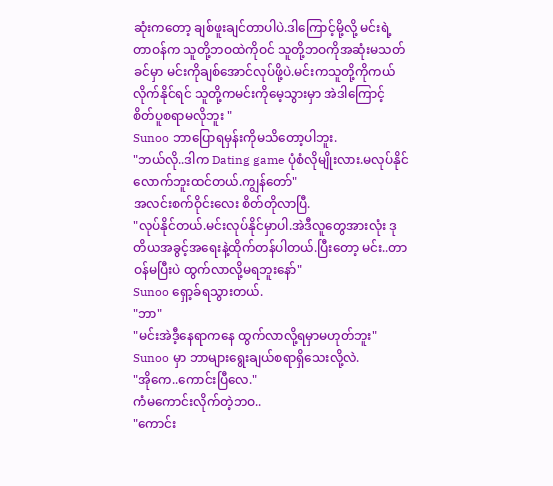ဆုံးကတော့ ချစ်ဖူးချင်တာပါပဲ.ဒါကြောင့်မို့လို့ မင်းရဲ့တာဝန်က သူတို့ဘဝထဲကိုဝင် သူတို့ဘဝကိုအဆုံးမသတ်ခင်မှာ မင်းကိုချစ်အောင်လုပ်ဖို့ပဲ.မင်းကသူတို့ကိုကယ်လိုက်နိုင်ရင် သူတို့ကမင်းကိုမေ့သွားမှာ အဲဒါကြောင့် စိတ်ပူစရာမလိုဘူး "
Sunoo ဘာပြောရမှန်းကိုမသိတော့ပါဘူး.
"ဘယ်လို..ဒါက Dating game ပုံစံလိုမျိုးလား.မလုပ်နိုင်လောက်ဘူးထင်တယ်.ကျွန်တော်"
အလင်းစက်ဝိုင်းလေး စိတ်တိုလာပြီ.
"လုပ်နိုင်တယ်.မင်းလုပ်နိုင်မှာပါ.အဲဒီလူတွေအားလုံး ဒုတိယအခွင့်အရေးနဲ့ထိုက်တန်ပါတယ်.ပြီးတော့ မင်း..တာဝန်မပြီးပဲ ထွက်လာလို့မရဘူးနော်"
Sunoo ရှော့ခ်ရသွားတယ်.
"ဘာ"
"မင်းအဲဒီ့နေရာကနေ ထွက်လာလို့ရမှာမဟုတ်ဘူး"
Sunoo မှာ ဘာများရွေးချယ်စရာရှိသေးလို့လဲ.
"အိုကေ..ကောင်းပြီလေ."
ကံမကောင်းလိုက်တဲ့ဘဝ..
"ကောင်း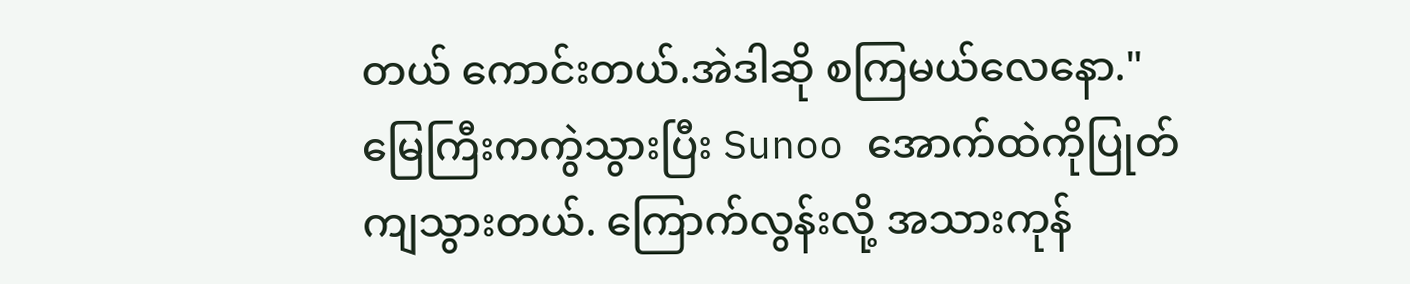တယ် ကောင်းတယ်.အဲဒါဆို စကြမယ်လေနော."
မြေကြီးကကွဲသွားပြီး Sunoo အောက်ထဲကိုပြုတ်ကျသွားတယ်. ကြောက်လွန်းလို့ အသားကုန်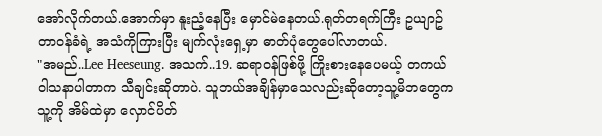အော်လိုက်တယ်.အောက်မှာ နူးညံ့နေပြီး မှောင်မဲနေတယ်.ရုတ်တရက်ကြီး ဥယျာဥ်တာဝန်ခံရဲ့ အသံကိုကြားပြီး မျက်လုံးရှေ့မှာ ဓာတ်ပုံတွေပေါ်လာတယ်.
"အမည်..Lee Heeseung. အသက်..19. ဆရာဝန်ဖြစ်ဖို့ ကြိုးစားနေပေမယ့် တကယ်ဝါသနာပါတာက သီချင်းဆိုတာပဲ. သူဘယ်အချိန်မှာသေလည်းဆိုတော့သူ့မိဘတွေကသူ့ကို အိမ်ထဲမှာ လှောင်ပိတ်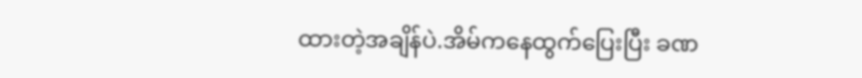ထားတဲ့အချိန်ပဲ.အိမ်ကနေထွက်ပြေးပြီး ခဏ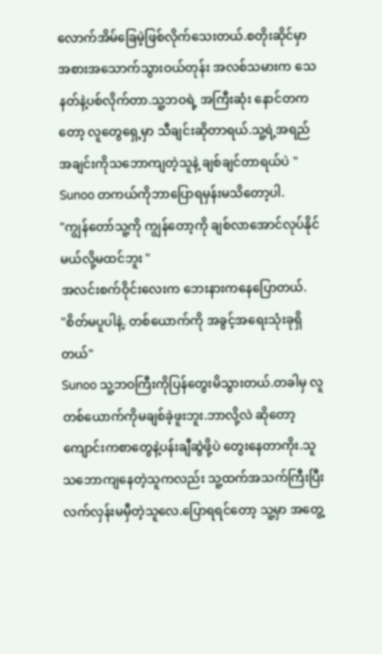လောက်အိမ်ခြေမဲ့ဖြစ်လိုက်သေးတယ်.စတိုးဆိုင်မှာ အစားအသောက်သွားဝယ်တုန်း အလစ်သမားက သေနတ်နဲ့ပစ်လိုက်တာ.သူ့ဘဝရဲ့ အကြီးဆုံး နောင်တကတော့ လူတွေရှေ့မှာ သီချင်းဆိုတာရယ်.သူ့ရဲ့အရည်အချင်းကိုသဘောကျတဲ့သူနဲ့ ချစ်ချင်တာရယ်ပဲ "
Sunoo တကယ်ကိုဘာပြောရမှန်းမသိတော့ပါ.
"ကျွန်တော်သူ့ကို ကျွန်တော့ကို ချစ်လာအောင်လုပ်နိုင်မယ်လို့မထင်ဘူး "
အလင်းစက်ဝိုင်းလေးက ဘေးနားကနေပြောတယ်.
"စိတ်မပူပါနဲ့. တစ်ယောက်ကို အခွင့်အရေးသုံးခုရှိတယ်"
Sunoo သူ့ဘဝကြီးကိုပြန်တွေးမိသွားတယ်.တခါမှ လူတစ်ယောက်ကိုမချစ်ခဲ့ဖူးဘူး.ဘာလို့လဲ ဆိုတော့ ကျောင်းကစာတွေနဲ့ပန်းချီဆွဲဖို့ပဲ တွေးနေတာကိုး.သူသဘောကျနေတဲ့သူကလည်း သူ့ထက်အသက်ကြီးပြီး လက်လှန်းမမှီတဲ့သူလေ.ပြောရရင်တော့ သူ့မှာ အတွေ့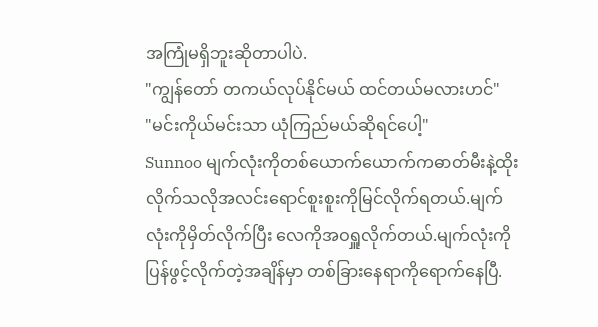အကြုံမရှိဘူးဆိုတာပါပဲ.
"ကျွန်တော် တကယ်လုပ်နိုင်မယ် ထင်တယ်မလားဟင်"
"မင်းကိုယ်မင်းသာ ယုံကြည်မယ်ဆိုရင်ပေါ့"
Sunnoo မျက်လုံးကိုတစ်ယောက်ယောက်ကဓာတ်မီးနဲ့ထိုးလိုက်သလိုအလင်းရောင်စူးစူးကိုမြင်လိုက်ရတယ်.မျက်လုံးကိုမှိတ်လိုက်ပြီး လေကိုအဝရှူလိုက်တယ်.မျက်လုံးကိုပြန်ဖွင့်လိုက်တဲ့အချိန်မှာ တစ်ခြားနေရာကိုရောက်နေပြီ.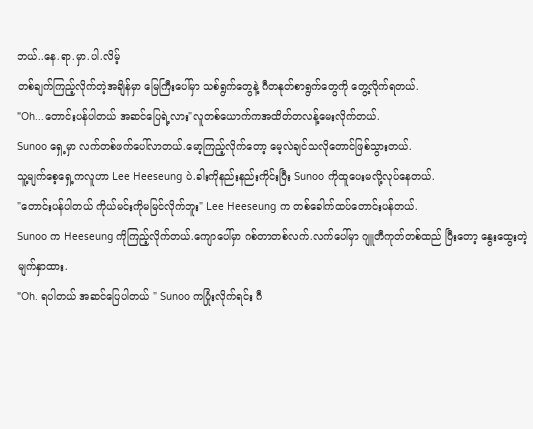ဘယ်..နေ.ရာ.မှာ.ပါ.လိမ့်
တစ်ချက်ကြည့်လိုက်တဲ့အချိန်မှာ မြေကြီးပေါ်မှာ သစ်ရွက်တွေနဲ့ ဂီတနုတ်စာရွက်တွေကို တွေ့လိုက်ရတယ်.
"Oh...တောင်းပန်ပါတယ် အဆင်ပြေရဲ့လား"လူတစ်ယောက်ကအထိတ်တလန့်မေးလိုက်တယ်.
Sunoo ရှေ့မှာ လက်တစ်ဖက်ပေါ်လာတယ်.မော့ကြည့်လိုက်တော့ မေ့လဲချင်သလိုတောင်ဖြစ်သွားတယ်.
သူ့မျက်စေ့ရှေ့ကလူဟာ Lee Heeseung ပဲ.ခါးကိုနည်းနည်းကိုင်းပြီး Sunoo ကိုထူပေးမလို့လုပ်နေတယ်.
"တောင်းပန်ပါတယ် ကိုယ်မင်းကိုမမြင်လိုက်ဘူး" Lee Heeseung က တစ်ခေါက်ထပ်တောင်းပန်တယ်.
Sunoo က Heeseung ကိုကြည့်လိုက်တယ်.ကျောပေါ်မှာ ဂစ်တာတစ်လက်.လက်ပေါ်မှာ ဂျူတီကုတ်တစ်ထည် ပြီးတော့ နွေးထွေးတဲ့ မျက်နှာထား.
"Oh. ရပါတယ် အဆင်ပြေပါတယ် " Sunoo ကပြုံးလိုက်ရင်း ဂီ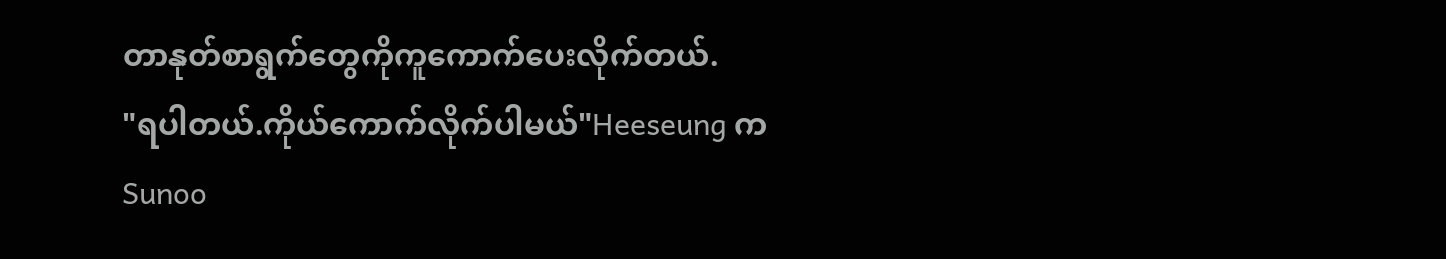တာနုတ်စာရွက်တွေကိုကူကောက်ပေးလိုက်တယ်.
"ရပါတယ်.ကိုယ်ကောက်လိုက်ပါမယ်"Heeseung က Sunoo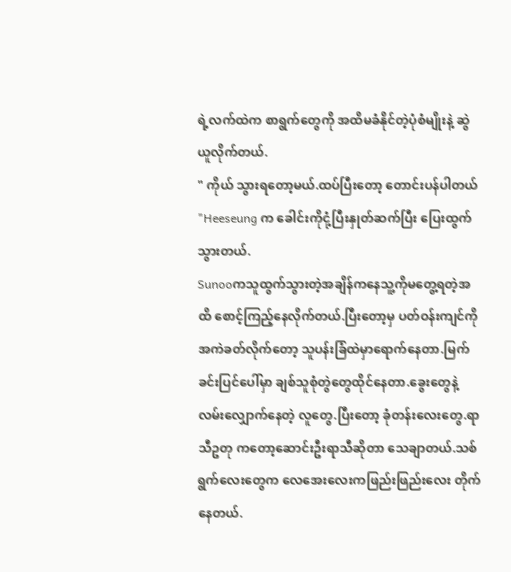ရဲ့လက်ထဲက စာရွက်တွေကို အထိမခံနိုင်တဲ့ပုံစံမျိုးနဲ့ ဆွဲယူလိုက်တယ်.
" ကိုယ် သွားရတော့မယ်.ထပ်ပြီးတော့ တောင်းပန်ပါတယ် "Heeseung က ခေါင်းကိုငုံ့ပြီးနှုတ်ဆက်ပြီး ပြေးထွက်သွားတယ်.
Sunooကသူထွက်သွားတဲ့အချိန်ကနေသူ့ကိုမတွေ့ရတဲ့အထိ စောင့်ကြည့်နေလိုက်တယ်.ပြီးတော့မှ ပတ်ဝန်းကျင်ကိုအကဲခတ်လိုက်တော့ သူပန်းခြံထဲမှာရောက်နေတာ.မြက်ခင်းပြင်ပေါ်မှာ ချစ်သူစုံတွဲတွေထိုင်နေတာ.ခွေးတွေနဲ့လမ်းလျှောက်နေတဲ့ လူတွေ.ပြီးတော့ ခုံတန်းလေးတွေ.ရာသီဥတု ကတော့ဆောင်းဦးရာသီဆိုတာ သေချာတယ်.သစ်ရွက်လေးတွေက လေအေးလေးကဖြည်းဖြည်းလေး တိုက်နေတယ်.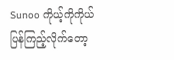Sunoo ကိုယ့်ကိုကိုယ်ပြန်ကြည့်လိုက်တော့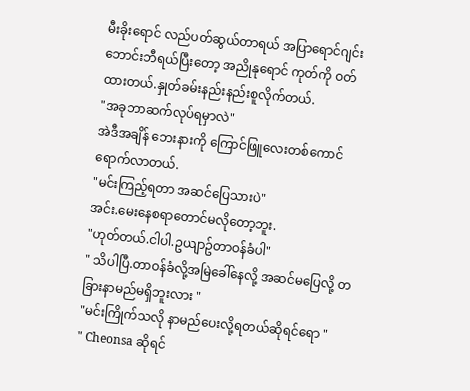မီးခိုးရောင် လည်ပတ်ဆွယ်တာရယ် အပြာရောင်ဂျင်းဘောင်းဘီရယ်ပြီးတော့ အညိုနုရောင် ကုတ်ကို ဝတ်ထားတယ်.နှုတ်ခမ်းနည်းနည်းစူလိုက်တယ်.
"အခုဘာဆက်လုပ်ရမှာလဲ"
အဲဒီအချိန် ဘေးနားကို ကြောင်ဖြူလေးတစ်ကောင်ရောက်လာတယ်.
"မင်းကြည့်ရတာ အဆင်ပြေသားပဲ"
အင်း.မေးနေစရာတောင်မလိုတော့ဘူး.
"ဟုတ်တယ်.ငါပါ.ဥယျာဥ်တာဝန်ခံပါ"
" သိပါပြီ.တာဝန်ခံလို့အမြဲခေါ်နေလို့ အဆင်မပြေလို့ တခြားနာမည်မရှိဘူးလား "
"မင်းကြိုက်သလို နာမည်ပေးလို့ရတယ်ဆိုရင်ရော "
" Cheonsa ဆိုရင်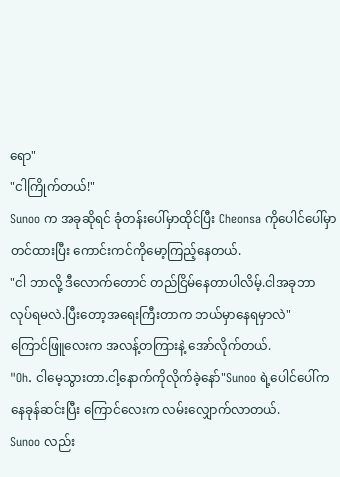ရော"
"ငါကြိုက်တယ်!"
Sunoo က အခုဆိုရင် ခုံတန်းပေါ်မှာထိုင်ပြီး Cheonsa ကိုပေါင်ပေါ်မှာတင်ထားပြီး ကောင်းကင်ကိုမော့ကြည့်နေတယ်.
"ငါ ဘာလို့ ဒီလောက်တောင် တည်ငြိမ်နေတာပါလိမ့်.ငါအခုဘာလုပ်ရမလဲ.ပြီးတော့အရေးကြီးတာက ဘယ်မှာနေရမှာလဲ"
ကြောင်ဖြူလေးက အလန့်တကြားနဲ့ အော်လိုက်တယ်.
"Oh. ငါမေ့သွားတာ.ငါ့နောက်ကိုလိုက်ခဲ့နော်"Sunoo ရဲ့ပေါင်ပေါ်ကနေခုန်ဆင်းပြီး ကြောင်လေးက လမ်းလျှောက်လာတယ်.
Sunoo လည်း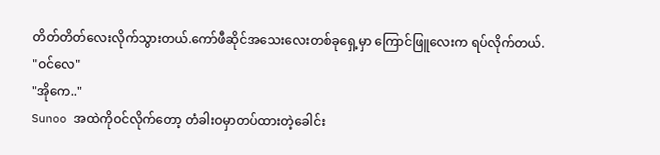တိတ်တိတ်လေးလိုက်သွားတယ်.ကော်ဖီဆိုင်အသေးလေးတစ်ခုရှေ့မှာ ကြောင်ဖြူလေးက ရပ်လိုက်တယ်.
"ဝင်လေ"
"အိုကေ.."
Sunoo အထဲကိုဝင်လိုက်တော့ တံခါးဝမှာတပ်ထားတဲ့ခေါင်း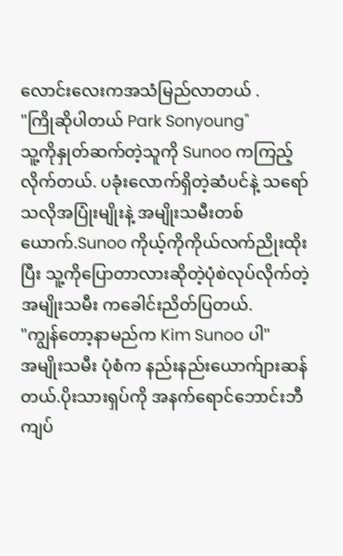လောင်းလေးကအသံမြည်လာတယ် .
"ကြိုဆိုပါတယ် Park Sonyoung"
သူ့ကိုနှုတ်ဆက်တဲ့သူကို Sunoo ကကြည့်လိုက်တယ်. ပခုံးလောက်ရှိတဲ့ဆံပင်နဲ့ သရော်သလိုအပြုံးမျိုးနဲ့ အမျိုးသမီးတစ်ယောက်.Sunoo ကိုယ့်ကိုကိုယ်လက်ညိုးထိုးပြီး သူ့ကိုပြောတာလားဆိုတဲ့ပုံစဲလုပ်လိုက်တဲ့ အမျိုးသမီး ကခေါင်းညိတ်ပြတယ်.
"ကျွန်တော့နာမည်က Kim Sunoo ပါ"
အမျိုးသမီး ပုံစံက နည်းနည်းယောက်ျားဆန်တယ်.ပိုးသားရှပ်ကို အနက်ရောင်ဘောင်းဘီကျပ်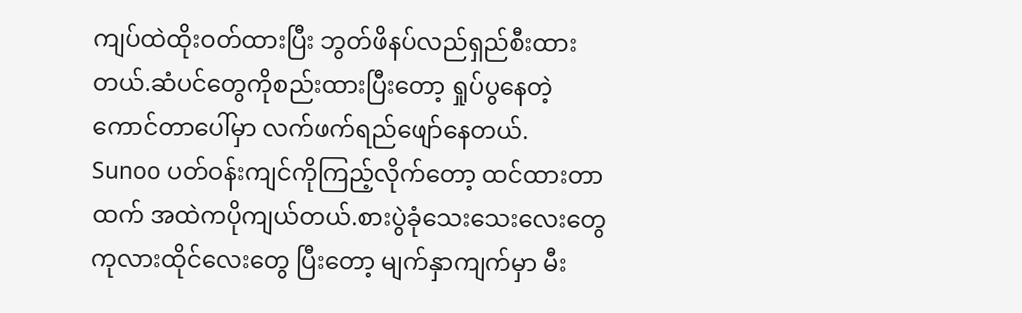ကျပ်ထဲထိုးဝတ်ထားပြီး ဘွတ်ဖိနပ်လည်ရှည်စီးထားတယ်.ဆံပင်တွေကိုစည်းထားပြီးတော့ ရှုပ်ပွနေတဲ့ ကောင်တာပေါ်မှာ လက်ဖက်ရည်ဖျော်နေတယ်.
Sunoo ပတ်ဝန်းကျင်ကိုကြည့်လိုက်တော့ ထင်ထားတာထက် အထဲကပိုကျယ်တယ်.စားပွဲခုံသေးသေးလေးတွေ ကုလားထိုင်လေးတွေ ပြီးတော့ မျက်နှာကျက်မှာ မီး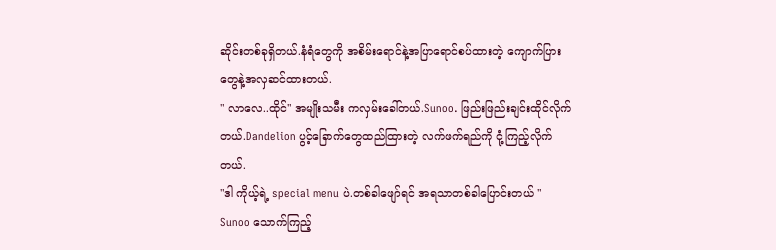ဆိုင်းတစ်ခုရှိတယ်.နံရံတွေကို အစိမ်းရောင်နဲ့အပြာရောင်စပ်ထားတဲ့ ကျောက်ပြားတွေနဲ့အလှဆင်ထားတယ်.
" လာလေ..ထိုင်" အမျိုးသမီး ကလှမ်းခေါ်တယ်.Sunoo. ဖြည်းဖြည်းချင်းထိုင်လိုက်တယ်.Dandelion ပွင့်ခြောက်တွေထည်ထြားတဲ့ လက်ဖက်ရည်ကို ငုံ့ကြည့်လိုက်တယ်.
"ဒါ ကိုယ့်ရဲ့ special menu ပဲ.တစ်ခါဖျော်ရင် အရသာတစ်ခါပြောင်းတယ် "
Sunoo သောက်ကြည့်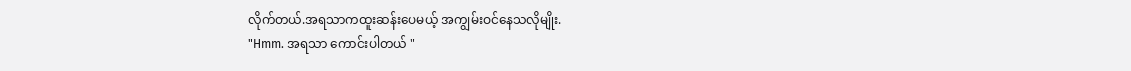လိုက်တယ်.အရသာကထူးဆန်းပေမယ့် အကျွမ်းဝင်နေသလိုမျိုး.
"Hmm. အရသာ ကောင်းပါတယ် "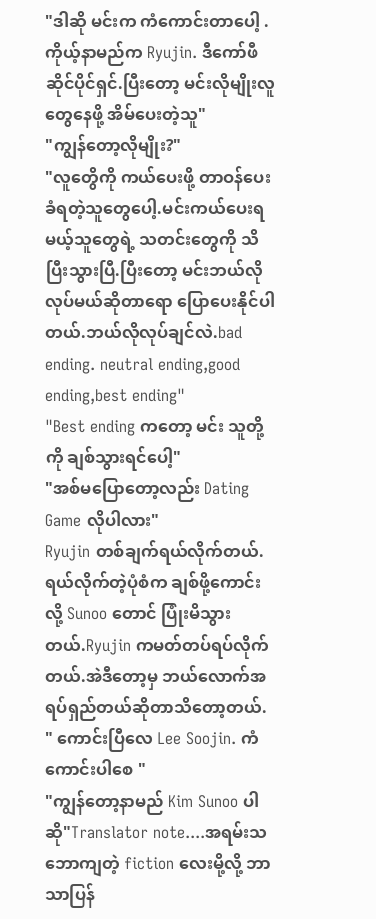"ဒါဆို မင်းက ကံကောင်းတာပေါ့ .ကိုယ့်နာမည်က Ryujin. ဒီကော်ဖီဆိုင်ပိုင်ရှင်.ပြီးတော့ မင်းလိုမျိုးလူတွေနေဖို့ အိမ်ပေးတဲ့သူ"
"ကျွန်တော့လိုမျိုး?"
"လူတွေိကို ကယ်ပေးဖို့ တာဝန်ပေးခံရတဲ့သူတွေပေါ့.မင်းကယ်ပေးရမယ့်သူတွေရဲ့ သတင်းတွေကို သိပြီးသွားပြီ.ပြီးတော့ မင်းဘယ်လိုလုပ်မယ်ဆိုတာရော ပြောပေးနိုင်ပါတယ်.ဘယ်လိုလုပ်ချင်လဲ.bad ending. neutral ending,good ending,best ending"
"Best ending ကတော့ မင်း သူတို့ကို ချစ်သွားရင်ပေါ့"
"အစ်မပြောတော့လည်း Dating Game လိုပါလား"
Ryujin တစ်ချက်ရယ်လိုက်တယ်.ရယ်လိုက်တဲ့ပုံစံက ချစ်ဖို့ကောင်းလို့ Sunoo တောင် ပြုံးမိသွားတယ်.Ryujin ကမတ်တပ်ရပ်လိုက်တယ်.အဲဒီတော့မှ ဘယ်လောက်အရပ်ရှည်တယ်ဆိုတာသိတော့တယ်.
" ကောင်းပြီလေ Lee Soojin. ကံကောင်းပါစေ "
"ကျွန်တော့နာမည် Kim Sunoo ပါဆို"Translator note....အရမ်းသဘောကျတဲ့ fiction လေးမို့လို့ ဘာသာပြန်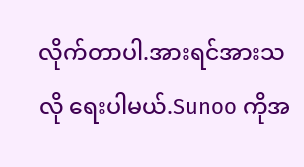လိုက်တာပါ.အားရင်အားသလို ရေးပါမယ်.Sunoo ကိုအ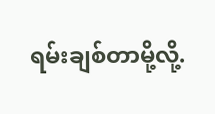ရမ်းချစ်တာမို့လို့.